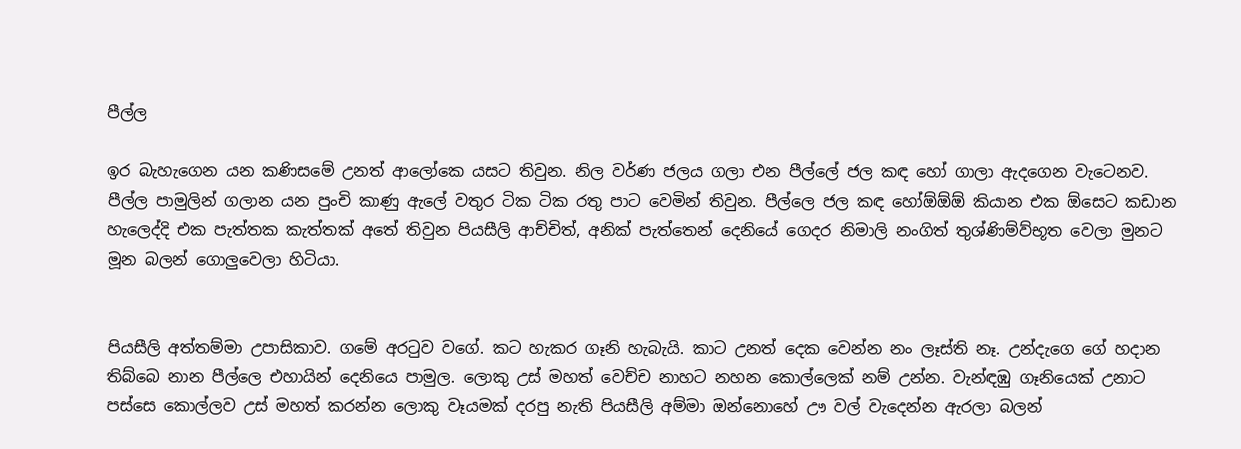පීල්ල

ඉර බැහැගෙන යන කණිසමේ උනත් ආලෝකෙ යසට තිවුන. නිල වර්ණ ජලය ගලා එන පීල්ලේ ජල කඳ හෝ ගාලා ඇදගෙන වැටෙනව. පීල්ල පාමුලින් ගලාන යන පුංචි කාණු ඇලේ වතුර ටික ටික රතු පාට වෙමින් තිවුන. පීල්ලෙ ජල කඳ හෝඕඕඕ කියාන එක ඕසෙට කඩාන හැලෙද්දි එක පැත්තක කැත්තක් අතේ තිවුන පියසීලි ආච්චිත්, අනික් පැත්තෙන් දෙනියේ ගෙදර නිමාලි නංගිත් තුශ්ණිම්ව්භූත වෙලා මුනට මූන බලන් ගොලුවෙලා හිටියා.


පියසීලි අත්තම්මා උපාසිකාව. ගමේ අරටුව වගේ. කට හැකර ගෑනි හැබැයි. කාට උනත් දෙක වෙන්න නං ලෑස්ති නෑ. උන්දැගෙ ගේ හදාන තිබ්බෙ නාන පීල්ලෙ එහායින් දෙනියෙ පාමුල. ලොකු උස් මහත් වෙච්ච නාහට නහන කොල්ලෙක් නම් උන්න. වැන්ඳඹු ගෑනියෙක් උනාට පස්සෙ කොල්ලව උස් මහත් කරන්න ලොකු වෑයමක් දරපු නැති පියසීලි අම්මා ඔන්නොහේ ඌ වල් වැදෙන්න ඇරලා බලන්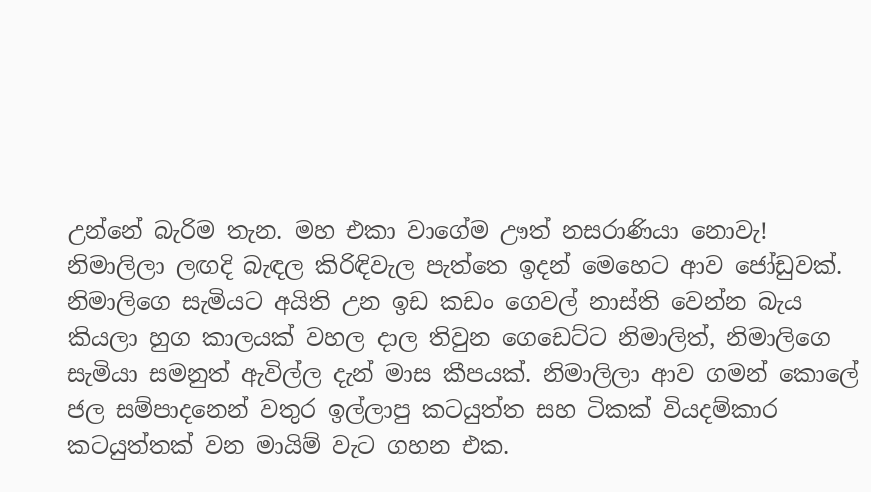උන්නේ බැරිම තැන. මහ එකා වාගේම ඌත් නසරාණියා නොවැ!
නිමාලිලා ලඟදි බැඳල කිරිඳිවැල පැත්තෙ ඉදන් මෙහෙට ආව ජෝඩුවක්. නිමාලිගෙ සැමියට අයිති උන ඉඩ කඩං ගෙවල් නාස්ති වෙන්න බැය කියලා හුග කාලයක් වහල දාල තිවුන ගෙඩෙට්ට නිමාලිත්, නිමාලිගෙ සැමියා සමනුත් ඇවිල්ල දැන් මාස කීපයක්. නිමාලිලා ආව ගමන් කොලේ ජල සම්පාදනෙන් වතුර ඉල්ලාපු කටයුත්ත සහ ටිකක් වියදම්කාර කටයුත්තක් වන මායිම් වැට ගහන එක.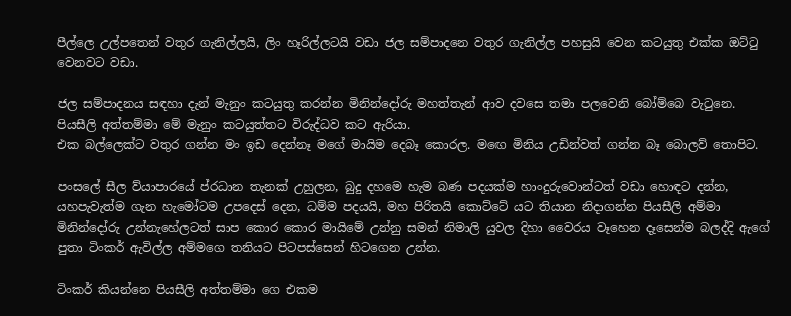පීල්ලෙ උල්පතෙන් වතුර ගැනිල්ලයි, ලිං හෑරිල්ලටයි වඩා ජල සම්පාදනෙ වතුර ගැනිල්ල පහසුයි වෙන කටයුතු එක්ක ඔට්ටු වෙනවට වඩා.

ජල සම්පාදනය සඳහා දැන් මැනුං කටයුතු කරන්න මිනින්දෝරු මහත්තැන් ආව දවසෙ තමා පලවෙනි බෝම්බෙ වැටුනෙ. පියසීලි අත්තම්මා මේ මැනුං කටයුත්තට විරුද්ධව කට ඇරියා.
එක බල්ලෙක්ට වතුර ගන්න මං ඉඩ දෙන්නෑ මගේ මායිම දෙබෑ කොරල. මඟෙ මිනිය උඩින්වත් ගන්න බෑ බොලව් තොපිට.

පංසලේ සීල ව්යාපාරයේ ප්රධාන තැනක් උහුලන, බුදු දහමෙ හැම බණ පදයක්ම හාංදුරුවොන්ටත් වඩා හොඳට දන්න, යහපැවැත්ම ගැන හැමෝටම උපදෙස් දෙන, ධම්ම පදයයි, මහ පිරිතයි කොට්ටේ යට තියාන නිදාගන්න පියසීලි අම්මා මිනින්දෝරු උන්නැහේලටත් සාප කොර කොර මායිමේ උන්නු සමන් නිමාලි යුවල දිහා වෛරය වෑහෙන දෑසෙන්ම බලද්දි ඇගේ පුතා ටිංකර් ඇවිල්ල අම්මගෙ තනියට පිටපස්සෙන් හිටගෙන උන්න.

ටිංකර් කියන්නෙ පියසීලි අත්තම්මා ගෙ එකම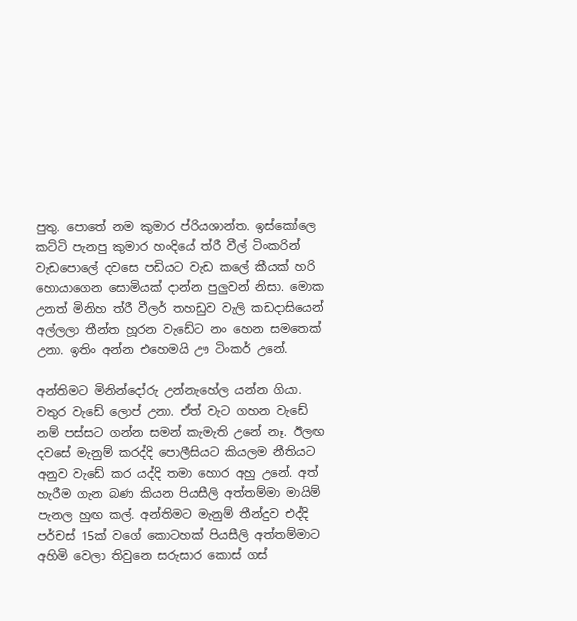පුතු. පොතේ නම කුමාර ප්රියශාන්ත. ඉස්කෝලෙ කට්ටි පැනපු කුමාර හංදියේ ත්රී වීල් ටිංකරින් වැඩපොලේ දවසෙ පඩියට වැඩ කලේ කීයක් හරි හොයාගෙන සොමියක් දාන්න පුලුවන් නිසා. මොක උනත් මිනිහ ත්රී වීලර් තහඩුව වැලි කඩදාසියෙන් අල්ලලා තීන්ත හූරන වැඩේට නං හෙන සමතෙක් උනා. ඉතිං අන්න එහෙමයි ඌ ටිංකර් උනේ.

අන්තිමට මිනින්දෝරු උන්නැහේල යන්න ගියා. වතුර වැඩේ ලොප් උනා. ඒත් වැට ගහන වැඩේ නම් පස්සට ගන්න සමන් කැමැති උනේ නෑ. ඊලඟ දවසේ මැනුම් කරද්දි පොලීසියට කියලම නීතියට අනුව වැඩේ කර යද්දි තමා හොර අහු උනේ. අත් හැරීම ගැන බණ කියන පියසීලි අත්තම්මා මායිම් පැනල හුඟ කල්. අන්තිමට මැනුම් තීන්දුව එද්දි පර්චස් 15ක් වගේ කොටහක් පියසීලි අත්තම්මාට අහිමි වෙලා තිවුනෙ සරුසාර කොස් ගස්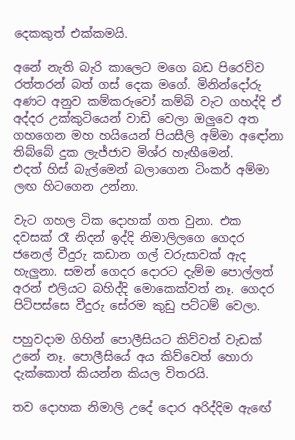දෙකකුත් එක්කමයි.

අනේ නැති බැරි කාලෙට මගෙ බඩ පිරෙව්ව රත්තරන් බත් ගස් දෙක මගේ. මිනින්දෝරු අණට අනුව කම්කරුවෝ කම්බි වැට ගහද්දි ඒ අද්දර උක්කුටියෙන් වාඩි වෙලා ඔලුවෙ අත ගහගෙන මහ හයියෙන් පියසීලි අම්මා අඳෝනා තිබ්බේ දුක ලැජ්ජාව මිශ්ර හැඟීමෙන්.
එදත් හිස් බැල්මෙන් බලාගෙන ටිංකර් අම්මා ලඟ හිටගෙන උන්නා.

වැට ගහල ටික දොහක් ගත වුනා. එක දවසක් රෑ නිදන් ඉද්දි නිමාලිලගෙ ගෙදර ජනෙල් වීදුරු කඩාන ගල් වරුසාවක් ඇද හැලුනා. සමන් ගෙදර දොරට දැම්ම පොල්ලත් අරන් එලියට බහිද්දි මොකෙක්වත් නෑ. ගෙදර පිටිපස්සෙ වීදුරු සේරම කුඩු පට්ටම් වෙලා.

පහුවදාම ගිහින් පොලීසියට කිව්වත් වැඩක් උනේ නෑ. පොලීසියේ අය කිව්වෙත් හොරා දැක්කොත් කියන්න කියල විතරයි.

තව දොහක නිමාලි උදේ දොර අරිද්දිම ඇඟේ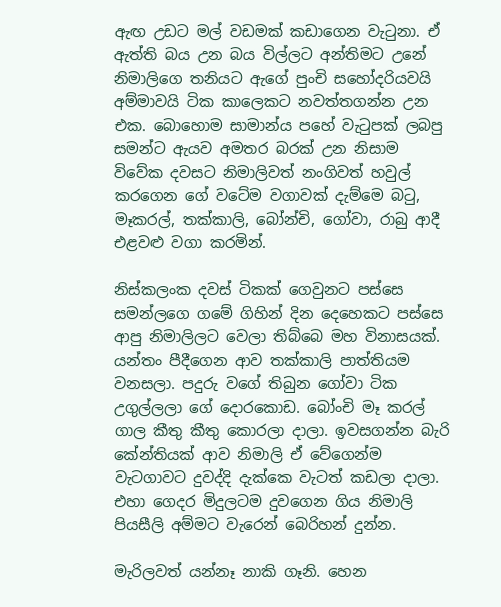ඇඟ උඩට මල් වඩමක් කඩාගෙන වැටුනා. ඒ ඇත්ති බය උන බය විල්ලට අන්තිමට උනේ නිමාලිගෙ තනියට ඇගේ පුංචි සහෝදරියවයි අම්මාවයි ටික කාලෙකට නවත්තගන්න උන එක. බොහොම සාමාන්ය පහේ වැටුපක් ලබපු සමන්ට ඇයව අමතර බරක් උන නිසාම විවේක දවසට නිමාලිවත් නංගිවත් හවුල් කරගෙන ගේ වටේම වගාවක් දැම්මෙ බටු, මෑකරල්, තක්කාලි, බෝන්චි, ගෝවා, රාබු ආදී එළවළු වගා කරමින්.

නිස්කලංක දවස් ටිකක් ගෙවුනට පස්සෙ සමන්ලගෙ ගමේ ගිහින් දින දෙහෙකට පස්සෙ ආපු නිමාලිලට වෙලා තිබ්බෙ මහ විනාසයක්. යන්තං පීදීගෙන ආව තක්කාලි පාත්තියම වනසලා. පදුරු වගේ තිබුන ගෝවා ටික උගුල්ලලා ගේ දොරකොඩ. බෝංචි මෑ කරල් ගාල කීතු කීතු කොරලා දාලා. ඉවසගන්න බැරි කේන්තියක් ආව නිමාලි ඒ වේගෙන්ම වැටගාවට දුවද්දි දැක්කෙ වැටත් කඩලා දාලා. එහා ගෙදර මිදුලටම දුවගෙන ගිය නිමාලි පියසීලි අම්මට වැරෙන් බෙරිහන් දුන්න.

මැරිලවත් යන්නෑ නාකි ගෑනි. හෙන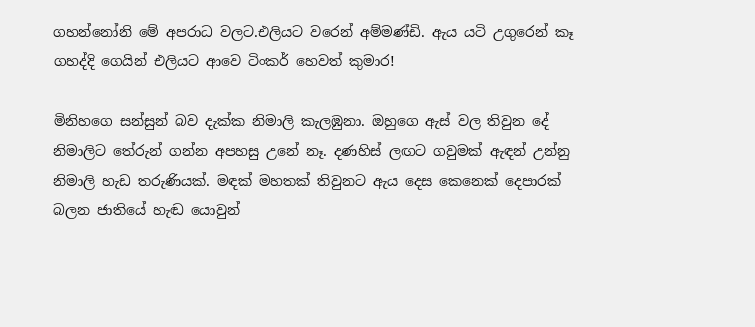ගහන්නෝනි මේ අපරාධ වලට.එලියට වරෙන් අම්මණ්ඩි. ඇය යටි උගුරෙන් කෑ ගහද්දි ගෙයින් එලියට ආවෙ ටිංකර් හෙවත් කුමාර!

මිනිහගෙ සන්සුන් බව දැක්ක නිමාලි කැලඹුනා. ඔහුගෙ ඇස් වල තිවුන දේ නිමාලිට තේරුන් ගන්න අපහසු උනේ නෑ. දණහිස් ලඟට ගවුමක් ඇඳන් උන්නු නිමාලි හැඩ තරුණියක්. මඳක් මහතක් තිවුනට ඇය දෙස කෙනෙක් දෙපාරක් බලන ජාතියේ හැඬ යොවුන්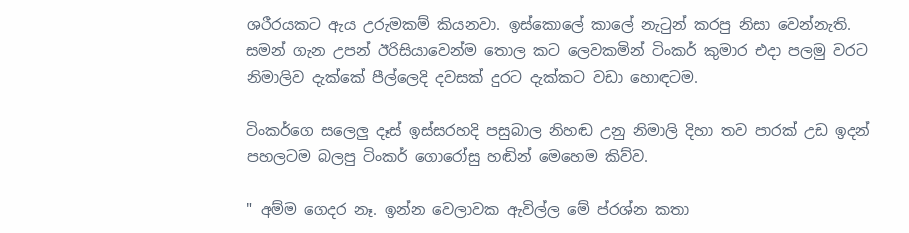ශරීරයකට ඇය උරුමකම් කියනවා. ඉස්කොලේ කාලේ නැටුන් කරපු නිසා වෙන්නැති. සමන් ගැන උපන් ඊරිසියාවෙන්ම තොල කට ලෙවකමින් ටිංකර් කුමාර එදා පලමු වරට නිමාලිව දැක්කේ පීල්ලෙදි දවසක් දුරට දැක්කට වඩා හොඳටම.

ටිංකර්ගෙ සලෙලු දෑස් ඉස්සරහදි පසුබාල නිහඬ උනු නිමාලි දිහා තව පාරක් උඩ ඉදන් පහලටම බලපු ටිංකර් ගොරෝසු හඬින් මෙහෙම කිව්ව.

" අම්ම ගෙදර නෑ. ඉන්න වෙලාවක ඇවිල්ල මේ ප්රශ්න කතා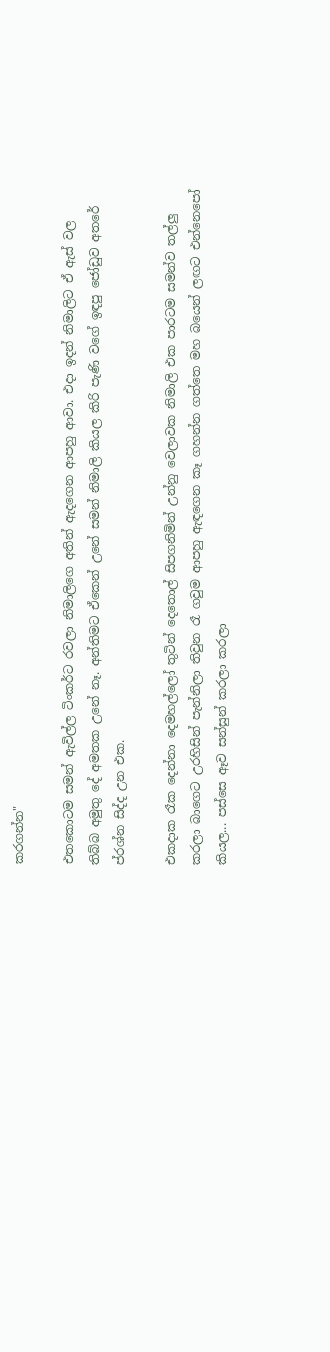කරගන්න"

එතකොටම සමන් ඇවිල්ල ටිංකර්ට රවලා නිමාලිගෙ අතින් ඇදගෙන ආපහු ආවා. එදා ඉදන් නිමාලිට ඒ ඇස් වල තිබ්බ අමුතු දේ අමතක උනේ නෑ. අන්තිමට ඒකෙන් උනේ සමන් නිමාලි කියල කිරි පැණි වගේ ඉඳපු ජෝඩුව අතරේ ප්රශ්න සිද්ද උන එක.

එකදාක රෑක දෙන්නා දෙමහල්ලෝ තුටින් දෙතොල් සිපගනිමින් උන්නු වෙලාවක නිමාලි එක පාරටම සමන්ව තල්ලු කරලා බාගෙට උරහිසින් පැන්නිලා තිවුන රෑ ගවුම ආපහු ඇඳගෙන කෑ ගහන්න ගත්තෙ මහ බයෙන් ලඟට එන්නෙපෝ කියල... පස්සෙ ඈව සන්සුන් කරලා කරලා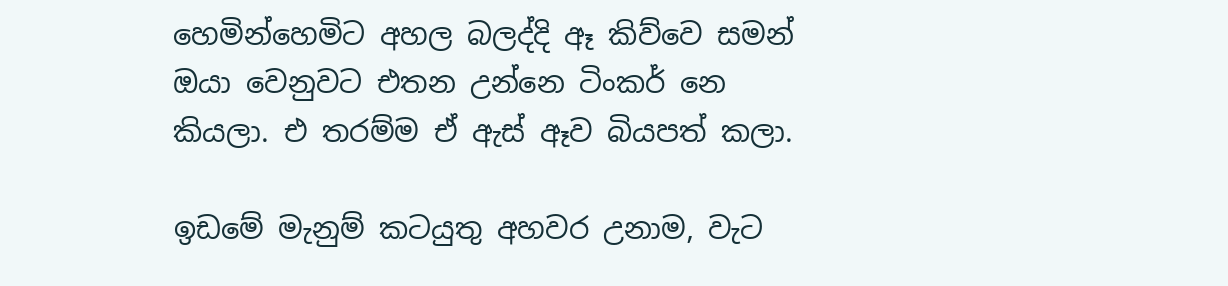හෙමින්හෙමිට අහල බලද්දි ඈ කිව්වෙ සමන් ඔයා වෙනුවට එතන උන්නෙ ටිංකර් නෙ කියලා. එ තරම්ම ඒ ඇස් ඈව බියපත් කලා.

ඉඩමේ මැනුම් කටයුතු අහවර උනාම, වැට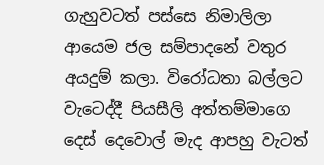ගැහුවටත් පස්සෙ නිමාලිලා ආයෙම ජල සම්පාදනේ වතුර අයදුම් කලා. විරෝධතා බල්ලට වැටෙද්දී පියසීලි අත්තම්මාගෙ දෙස් දෙවොල් මැද ආපහු වැටත්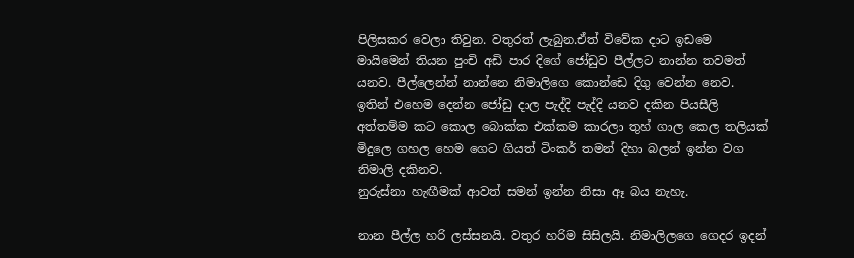පිලිසකර වෙලා තිවුන. වතුරත් ලැබුන.ඒත් විවේක දාට ඉඩමෙ මායිමෙන් තියන පුංචි අඩි පාර දිගේ ජෝඩුව පීල්ලට නාන්න තවමත් යනව. පීල්ලෙන්න් නාන්නෙ නිමාලිගෙ කොන්ඩෙ දිගු වෙන්න නෙව. ඉතින් එහෙම දෙන්න ජෝඩු දාල පැද්දි පැද්දි යනව දකින පියසීලි අත්තම්ම කට කොල බොක්ක එක්කම කාරලා තුහ් ගාල කෙල තලියක් මිදුලෙ ගහල හෙම ගෙට ගියත් ටිංකර් තමන් දිහා බලන් ඉන්න වග නිමාලි දකිනව.
නුරුස්නා හැඟීමක් ආවත් සමන් ඉන්න නිසා ඈ බය නැහැ.

නාන පීල්ල හරි ලස්සනයි. වතුර හරිම සිසිලයි. නිමාලිලගෙ ගෙදර ඉදන්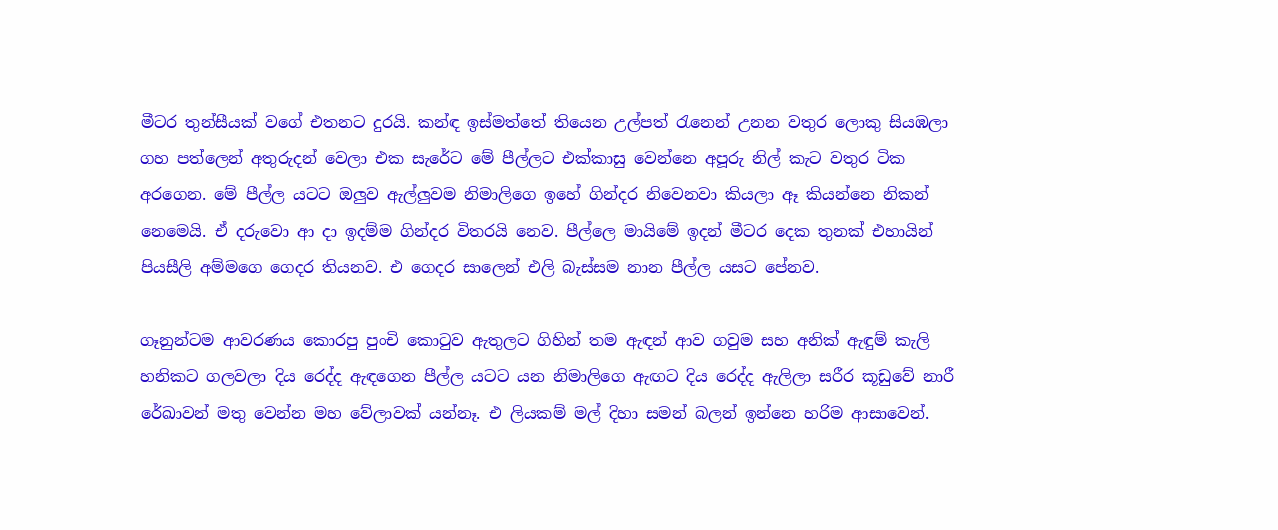මීටර තුන්සීයක් වගේ එතනට දුරයි. කන්ඳ ඉස්මත්තේ තියෙන උල්පත් රැනෙන් උනන වතුර ලොකු සියඹලා ගහ පත්ලෙන් අතුරුදන් වෙලා එක සැරේට මේ පීල්ලට එක්කාසු වෙන්නෙ අපූරු නිල් කැට වතුර ටික අරගෙන. මේ පීල්ල යටට ඔලුව ඇල්ලුවම නිමාලිගෙ ඉහේ ගින්දර නිවෙනවා කියලා ඈ කියන්නෙ නිකන් නෙමෙයි. ඒ දරුවො ආ දා ඉදම්ම ගින්දර විතරයි නෙව. පීල්ලෙ මායිමේ ඉදන් මීටර දෙක තුනක් එහායින් පියසීලි අම්මගෙ ගෙදර තියනව. එ ගෙදර සාලෙන් එලි බැස්සම නාන පීල්ල යසට පේනව.

ගෑනුන්ටම ආවරණය කොරපු පුංචි කොටුව ඇතුලට ගිහින් තම ඇඳන් ආව ගවුම සහ අනික් ඇඳුම් කැලි හනිකට ගලවලා දිය රෙද්ද ඇඳගෙන පීල්ල යටට යන නිමාලිගෙ ඇඟට දිය රෙද්ද ඇලිලා සරීර කූඩුවේ නාරී රේඛාවන් මතු වෙන්න මහ වේලාවක් යන්නෑ. එ ලියකම් මල් දිහා සමන් බලන් ඉන්නෙ හරිම ආසාවෙන්.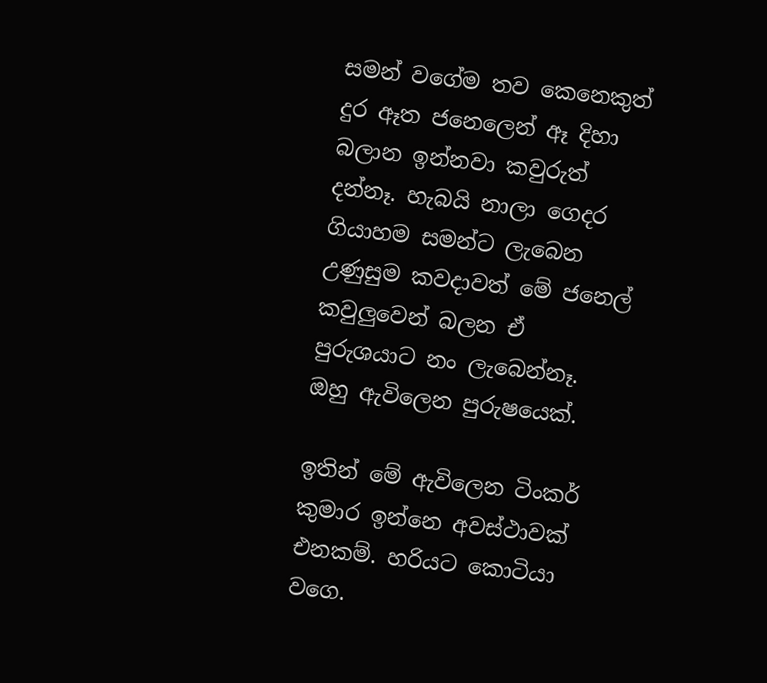සමන් වගේම තව කෙනෙකුත් දුර ඈත ජනෙලෙන් ඈ දිහා බලාන ඉන්නවා කවුරුත් දන්නෑ. හැබයි නාලා ගෙදර ගියාහම සමන්ට ලැබෙන උණුසුම කවදාවත් මේ ජනෙල් කවුලුවෙන් බලන ඒ පුරුශයාට නං ලැබෙන්නෑ. ඔහු ඇවිලෙන පුරුෂයෙක්.

ඉතින් මේ ඇවිලෙන ටිංකර් කුමාර ඉන්නෙ අවස්ථාවක් එනකම්. හරියට කොටියා වගෙ.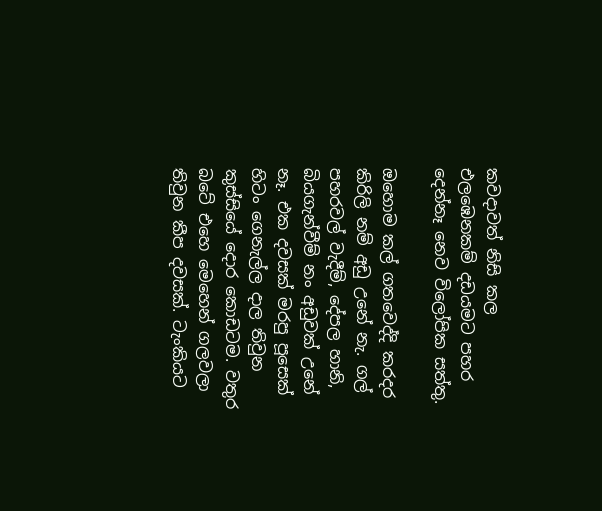කවදාවත් නිසි කල එලඹෙනකම් දඩයමට පහර දෙන්නෑ නෙව විලෝපික සත්තු.

ඔහොම කල් ගතවෙද්දි කරදර කිරිලි නම් අඩු උනේ නැ. ගල් පහරවල් වැදීම්, දේපල හානි, බියගැන්වීම් නං අඩුවක් උනේ නෑ. එක දවසක් මරපු පූසෙක් හිටං ගෙනැල්ල දාල තිවුන කුස්සියේ දොර කොඩටම. වතුර බටේ එහෙ මෙහෙන් ගලවලා තිවුන කීප දවසක්. ටැංකියට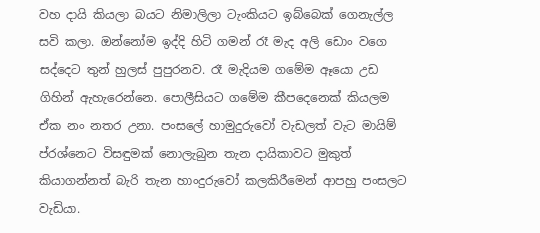වහ දායි කියලා බයට නිමාලිලා ටැංකියට ඉබ්බෙක් ගෙනැල්ල සවි කලා. ඔන්නෝම ඉද්දි හිටි ගමන් රෑ මැද අලි ඩොං වගෙ සද්දෙට තුන් හුලස් පුපුරනව. රෑ මැදියම ගමේම ඈයො උඩ ගිහින් ඇහැරෙන්නෙ. පොලීසියට ගමේම කීපදෙනෙක් කියලම ඒක නං නතර උනා. පංසලේ හාමුදුරුවෝ වැඩලත් වැට මායිම් ප්රශ්නෙට විසඳුමක් නොලැබුන තැන දායිකාවට මුකුත් කියාගන්නත් බැරි තැන හාංදුරුවෝ කලකිරීමෙන් ආපහු පංසලට වැඩියා.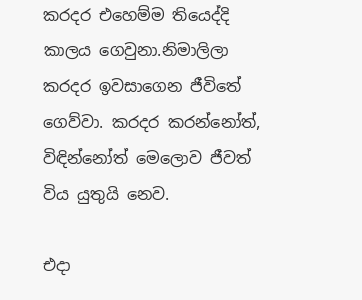කරදර එහෙම්ම තියෙද්දි කාලය ගෙවුනා.නිමාලිලා කරදර ඉවසාගෙන ජීවිතේ ගෙව්වා. කරදර කරන්නෝත්, විඳින්නෝත් මෙලොව ජීවත් විය යුතුයි නෙව.

එදා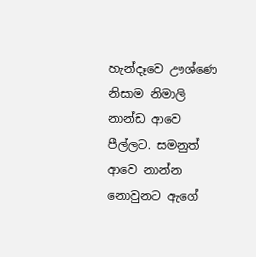හැන්දෑවෙ ඌශ්ණෙ නිසාම නිමාලි නාන්ඩ ආවෙ පීල්ලට. සමනුත් ආවෙ නාන්න නොවුනට ඇගේ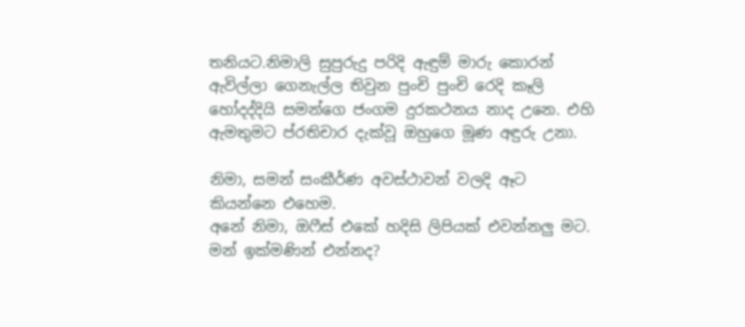තනියට.නිමාලි සුපුරුදු පරිදි ඇඳුම් මාරු කොරන් ඇවිල්ලා ගෙනැල්ල තිවුන පුංචි පුංචි රෙදි කෑලි හෝදද්දියි සමන්ගෙ ජංගම දුරකථනය නාද උනෙ. එහි ඇමතුමට ප්රතිචාර දැක්වූ ඔහුගෙ මූණ අඳුරු උනා.

නිමා, සමන් සංකීර්ණ අවස්ථාවන් වලදි ඈට කියන්නෙ එහෙම.
අනේ නිමා, ඔෆීස් එකේ හදිසි ලිපියක් එවන්නලු මට. මන් ඉක්මණින් එන්නද?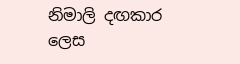නිමාලි දඟකාර ලෙස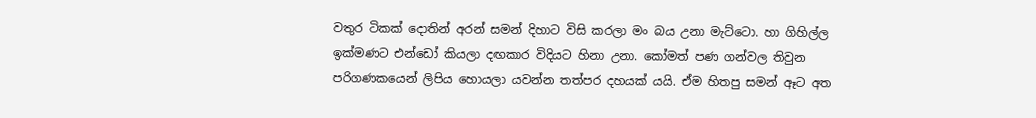වතුර ටිකක් දොතින් අරන් සමන් දිහාට විසි කරලා මං බය උනා මැට්ටො. හා ගිහිල්ල ඉක්මණට එන්ඩෝ කියලා දඟකාර විදියට හිනා උනා. කෝමත් පණ ගන්වල තිවුන පරිගණකයෙන් ලිපිය හොයලා යවන්න තත්පර දහයක් යයි. ඒම හිතපු සමන් ඈට අත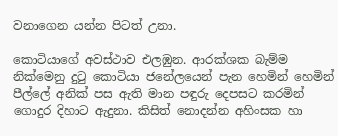වනාගෙන යන්න පිටත් උනා.

කොටියාගේ අවස්ථාව එලඹුන. ආරක්ශක බැම්ම නික්මෙනු දුටු කොටියා ජනේලයෙන් පැන හෙමින් හෙමින් පීල්ලේ අනික් පස ඇති මාන පඳුරු දෙපසට කරමින් ගොදුර දිහාට ඇදුනා. කිසිත් නොදන්න අහිංසක හා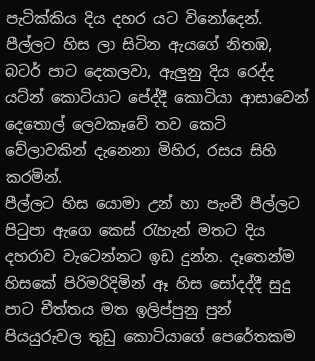පැටික්කිය දිය දහර යට විනෝදෙන්. පීල්ලට හිස ලා සිටින ඇයගේ නිතඹ, බටර් පාට දෙකලවා, ඇලුනු දිය රෙද්ද යට්න් කොටියාට පේද්දී කොටියා ආසාවෙන් දෙතොල් ලෙවකෑවේ තව කෙටි වේලාවකින් දැනෙනා මිහිර, රසය සිහි කරමින්.
පීල්ලට හිස යොමා උන් හා පැංචී පීල්ලට පිටුපා ඇගෙ කෙස් රැහැන් මතට දිය දහරාව වැටෙන්නට ඉඩ දුන්න. දෑතෙන්ම හිසකේ පිරිමරිදිමින් ඈ හිස සෝදද්දී සුදු පාට චීත්තය මත ඉලිප්පුනු පුන් පියයුරුවල තුඩු කොටියාගේ පෙරේතකම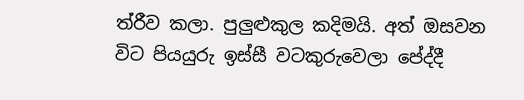ත්රීව කලා. පුලුළුකුල කදිමයි. අත් ඔසවන විට පියයුරු ඉස්සී වටකුරුවෙලා පේද්දී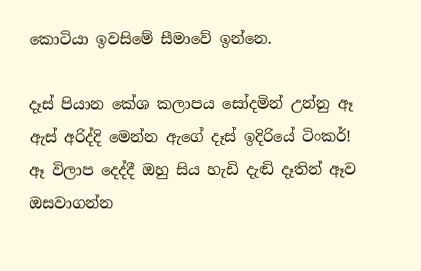කොටියා ඉවසිමේ සීමාවේ ඉන්නෙ.

දෑස් පියාන කේශ කලාපය සෝදමින් උන්නු ඈ ඇස් අරිද්දි මෙන්න ඇගේ දෑස් ඉදිරියේ ටිංකර්!
ඈ විලාප දෙද්දී ඔහු සිය හැඩි දැඬි දෑතින් ඈව ඔසවාගන්න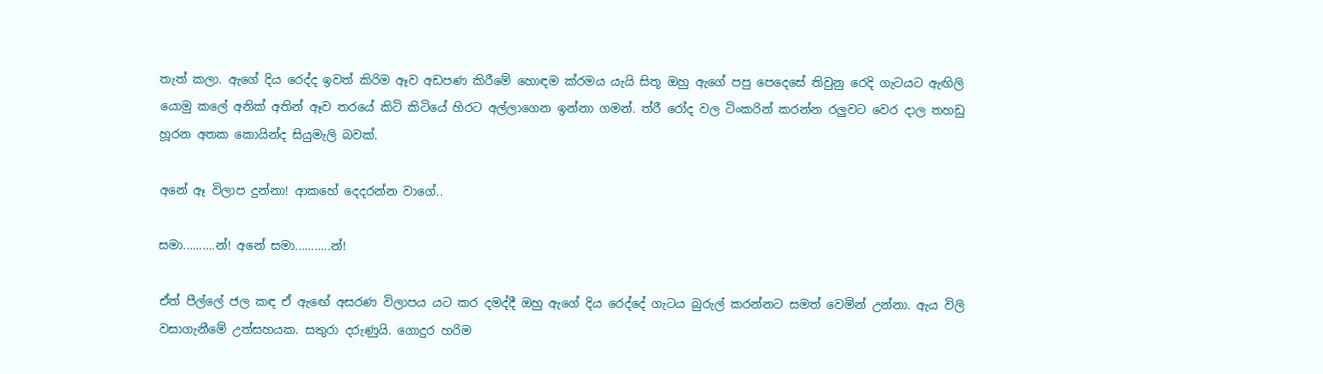තැත් කලා. ඇගේ දිය රෙද්ද ඉවත් කිරිම ඈව අඩපණ කිරීමේ හොඳම ක්රමය යැයි සිතූ ඔහු ඇගේ පපු පෙදෙසේ තිවුනු රෙදි ගැටයට ඇඟිලි යොමු කලේ අනික් අතින් ඈව තරයේ කිටි කිටියේ හිරට අල්ලාගෙන ඉන්නා ගමන්. ත්රී රෝද වල ටිංකරින් කරන්න රලුවට වෙර දාල තහඩු හූරන අතක කොයින්ද සියුමැලි බවක්.

අනේ ඈ විලාප දුන්නා! ආකහේ දෙදරන්න වාගේ..

සමා..........න්! අනේ සමා...........න්!

ඒත් පීල්ලේ ජල කඳ ඒ ඇඟේ අසරණ විලාපය යට කර දමද්දී ඔහු ඇගේ දිය රෙද්දේ ගැටය බුරුල් කරන්නට සමත් වෙමින් උන්නා. ඇය විලි වසාගැනීමේ උත්සහයක. සතුරා දරුණුයි. ගොදුර හරිම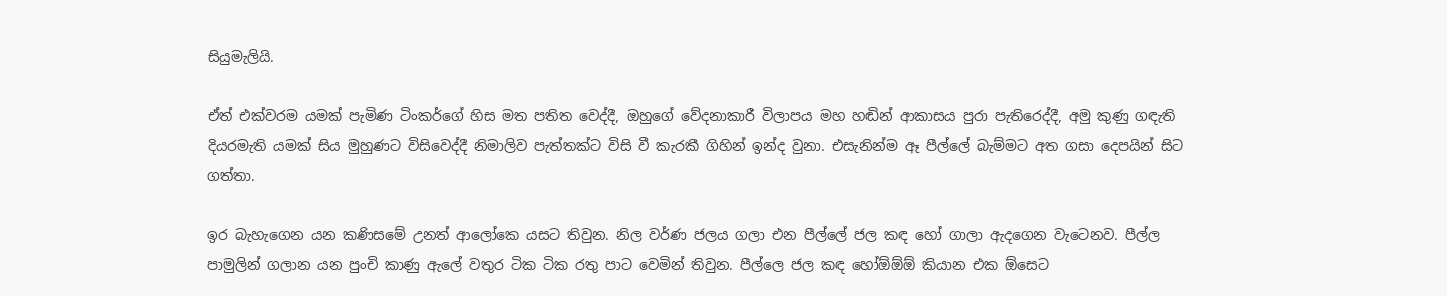සියුමැලියි.

ඒත් එක්වරම යමක් පැමිණ ටිංකර්ගේ හිස මත පතිත වෙද්දී, ඔහුගේ වේදනාකාරී විලාපය මහ හඬින් ආකාසය පුරා පැතිරෙද්දී, අමු කුණු ගඳැති දියරමැති යමක් සිය මුහුණට විසිවෙද්දී නිමාලිව පැත්තක්ට විසි වී කැරකී ගිහින් ඉන්ද වුනා. එසැනින්ම ඈ පීල්ලේ බැම්මට අත ගසා දෙපයින් සිට ගත්තා.

ඉර බැහැගෙන යන කණිසමේ උනත් ආලෝකෙ යසට තිවුන. නිල වර්ණ ජලය ගලා එන පීල්ලේ ජල කඳ හෝ ගාලා ඇදගෙන වැටෙනව. පීල්ල පාමුලින් ගලාන යන පුංචි කාණු ඇලේ වතුර ටික ටික රතු පාට වෙමින් තිවුන. පීල්ලෙ ජල කඳ හෝඕඕඕ කියාන එක ඕසෙට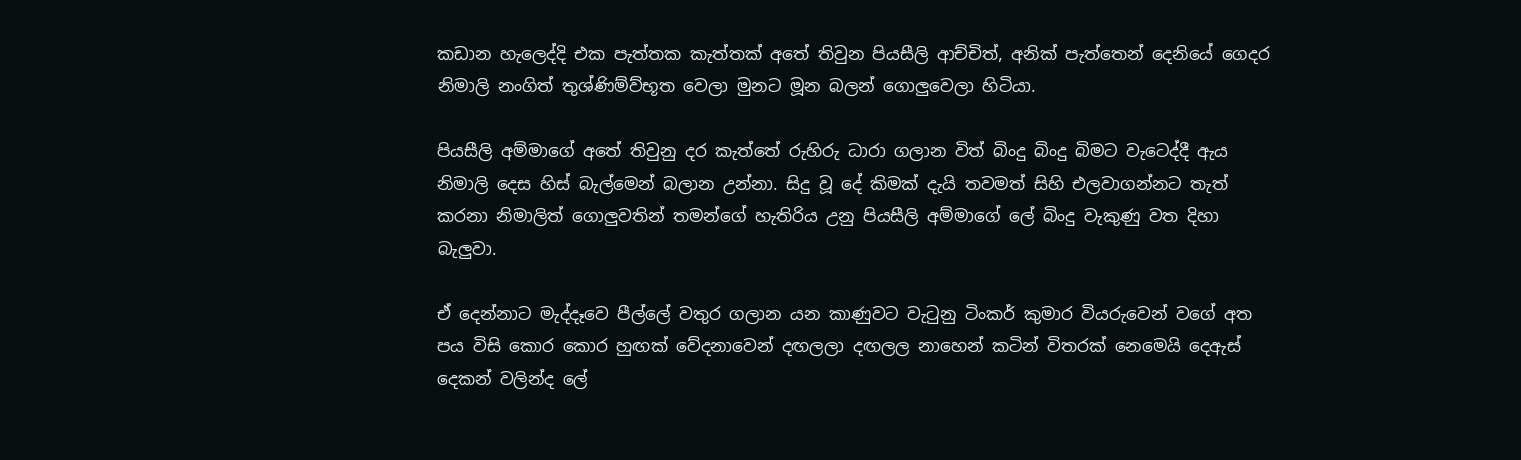කඩාන හැලෙද්දි එක පැත්තක කැත්තක් අතේ තිවුන පියසීලි ආච්චිත්, අනික් පැත්තෙන් දෙනියේ ගෙදර නිමාලි නංගිත් තුශ්ණිම්ව්භූත වෙලා මුනට මූන බලන් ගොලුවෙලා හිටියා.

පියසීලි අම්මාගේ අතේ තිවුනු දර කැත්තේ රුහිරු ධාරා ගලාන විත් බිංදු බිංදු බිමට වැටෙද්දී ඇය නිමාලි දෙස හිස් බැල්මෙන් බලාන උන්නා. සිදු වූ දේ කිමක් දැයි තවමත් සිහි එලවාගන්නට තැත් කරනා නිමාලිත් ගොලුවතින් තමන්ගේ හැතිරිය උනු පියසීලි අම්මාගේ ලේ බිංදු වැකුණු වත දිහා බැලුවා.

ඒ දෙන්නාට මැද්දෑවෙ පීල්ලේ වතුර ගලාන යන කාණුවට වැටුනු ටිංකර් කුමාර වියරුවෙන් වගේ අත පය විසි කොර කොර හුඟක් වේදනාවෙන් දඟලලා දඟලල නාහෙන් කටින් විතරක් නෙමෙයි දෙඇස් දෙකන් වලින්ද ලේ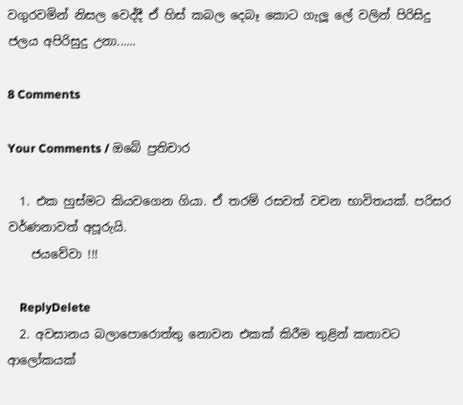වගුරවමින් නිසල වෙද්දී ඒ හිස් කබල දෙබෑ කොට ගැලූ ලේ වලින් පිරිසිදු ජලය අපිරිසුදු උනා......

8 Comments

Your Comments / ඔබේ ප්‍රතිචාර

  1. එක හුස්මට කියවගෙන ගියා. ඒ තරම් රසවත් වචන භාවිතයක්. පරිසර වර්ණනාවත් අපූරුයි.
    ජයවේවා !!!

    ReplyDelete
  2. අවසානය බලාපොරොත්තු නොවන එකක් කිරීම තුළින් කතාවට ආලෝකයක්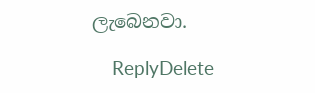ලැබෙනවා.

    ReplyDelete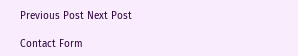Previous Post Next Post

Contact Form